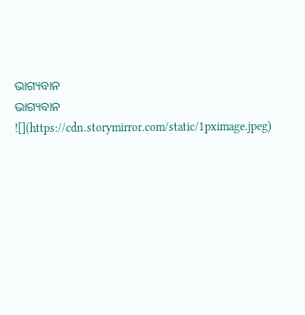ଭାଗ୍ୟବାନ
ଭାଗ୍ୟବାନ
![](https://cdn.storymirror.com/static/1pximage.jpeg)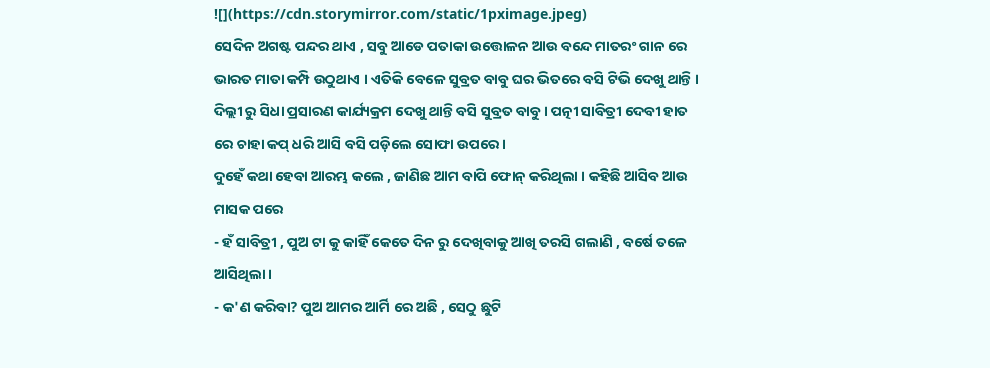![](https://cdn.storymirror.com/static/1pximage.jpeg)
ସେଦିନ ଅଗଷ୍ଟ ପନ୍ଦର ଥାଏ , ସବୁ ଆଡେ ପତାକା ଉତ୍ତୋଳନ ଆଉ ବନ୍ଦେ ମାତରଂ ଗାନ ରେ ଭାରତ ମାତା କମ୍ପି ଉଠୁଥାଏ । ଏତିକି ବେଳେ ସୁବ୍ରତ ବାବୁ ଘର ଭିତରେ ବସି ଟିଭି ଦେଖୁ ଥାନ୍ତି । ଦିଲ୍ଲୀ ରୁ ସିଧା ପ୍ରସାରଣ କାର୍ଯ୍ୟକ୍ରମ ଦେଖୁ ଥାନ୍ତି ବସି ସୁବ୍ରତ ବାବୁ । ପତ୍ନୀ ସାବିତ୍ରୀ ଦେବୀ ହାତ ରେ ଚାହା କପ୍ ଧରି ଆସି ବସି ପଡ଼ିଲେ ସୋଫା ଉପରେ ।
ଦୁହେଁ କଥା ହେବା ଆରମ୍ଭ କଲେ , ଜାଣିଛ ଆମ ବାପି ଫୋନ୍ କରିଥିଲା । କହିଛି ଆସିବ ଆଉ ମାସକ ପରେ
- ହଁ ସାବିତ୍ରୀ , ପୁଅ ଟା କୁ କାହିଁ କେତେ ଦିନ ରୁ ଦେଖିବାକୁ ଆଖି ତରସି ଗଲାଣି , ବର୍ଷେ ତଳେ ଆସିଥିଲା ।
- କ'ଣ କରିବା? ପୁଅ ଆମର ଆର୍ମି ରେ ଅଛି , ସେଠୁ ଛୁଟି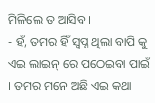ମିଳିଲେ ତ ଆସିବ ।
- ହଁ, ତମର ହିଁ ସ୍ଵପ୍ନ ଥିଲା ବାପି କୁ ଏଇ ଲାଇନ୍ ରେ ପଠେଇବା ପାଇଁ । ତମର ମନେ ଅଛି ଏଇ କଥା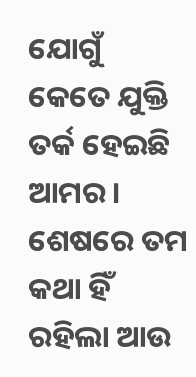ଯୋଗୁଁ କେତେ ଯୁକ୍ତି ତର୍କ ହେଇଛି ଆମର । ଶେଷରେ ତମ କଥା ହିଁ ରହିଲା ଆଉ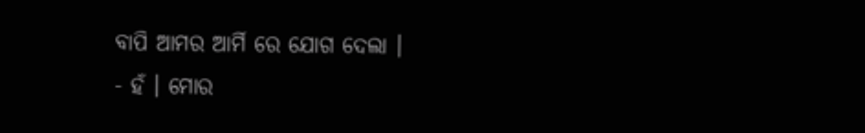ବାପି ଆମର ଆର୍ମି ରେ ଯୋଗ ଦେଲା ।
- ହଁ । ମୋର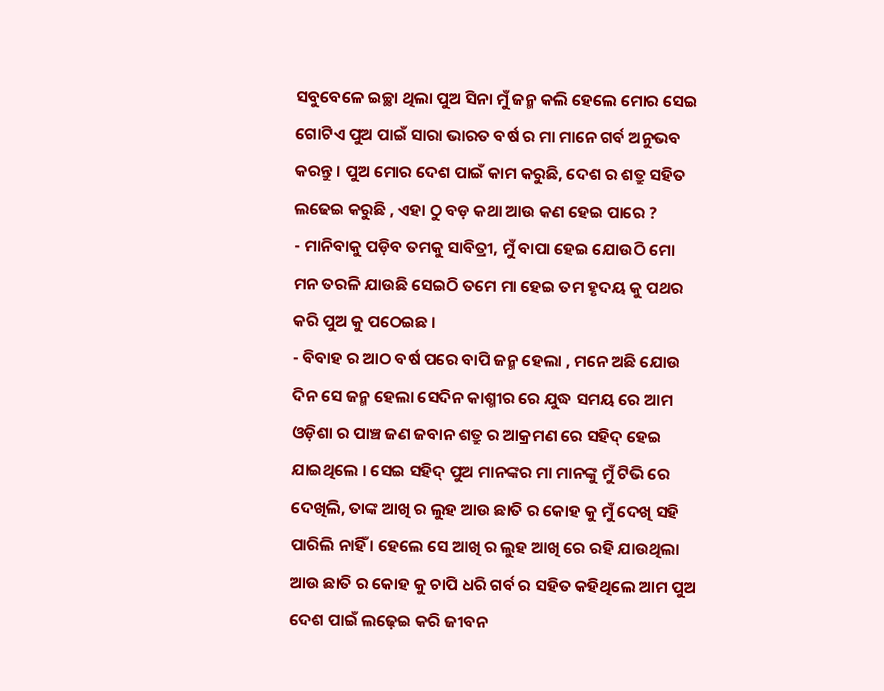ସବୁବେଳେ ଇଚ୍ଛା ଥିଲା ପୁଅ ସିନା ମୁଁ ଜନ୍ମ କଲି ହେଲେ ମୋର ସେଇ ଗୋଟିଏ ପୁଅ ପାଇଁ ସାରା ଭାରତ ବର୍ଷ ର ମା ମାନେ ଗର୍ବ ଅନୁଭବ କରନ୍ତୁ । ପୁଅ ମୋର ଦେଶ ପାଇଁ କାମ କରୁଛି, ଦେଶ ର ଶତ୍ରୁ ସହିତ ଲଢେଇ କରୁଛି , ଏହା ଠୁ ବଡ଼ କଥା ଆଉ କଣ ହେଇ ପାରେ ?
- ମାନିବାକୁ ପଡ଼ିବ ତମକୁ ସାବିତ୍ରୀ, ମୁଁ ବାପା ହେଇ ଯୋଉଠି ମୋ ମନ ତରଳି ଯାଉଛି ସେଇଠି ତମେ ମା ହେଇ ତମ ହୃଦୟ କୁ ପଥର କରି ପୁଅ କୁ ପଠେଇଛ ।
- ବିବାହ ର ଆଠ ବର୍ଷ ପରେ ବାପି ଜନ୍ମ ହେଲା , ମନେ ଅଛି ଯୋଉ ଦିନ ସେ ଜନ୍ମ ହେଲା ସେଦିନ କାଶ୍ମୀର ରେ ଯୁଦ୍ଧ ସମୟ ରେ ଆମ ଓଡ଼ିଶା ର ପାଞ୍ଚ ଜଣ ଜବାନ ଶତ୍ରୁ ର ଆକ୍ରମଣ ରେ ସହିଦ୍ ହେଇ ଯାଇଥିଲେ । ସେଇ ସହିଦ୍ ପୁଅ ମାନଙ୍କର ମା ମାନଙ୍କୁ ମୁଁ ଟିଭି ରେ ଦେଖିଲି, ତାଙ୍କ ଆଖି ର ଲୁହ ଆଉ ଛାତି ର କୋହ କୁ ମୁଁ ଦେଖି ସହି ପାରିଲି ନାହିଁ । ହେଲେ ସେ ଆଖି ର ଲୁହ ଆଖି ରେ ରହି ଯାଉଥିଲା ଆଉ ଛାତି ର କୋହ କୁ ଚାପି ଧରି ଗର୍ବ ର ସହିତ କହିଥିଲେ ଆମ ପୁଅ ଦେଶ ପାଇଁ ଲଢ଼େଇ କରି ଜୀବନ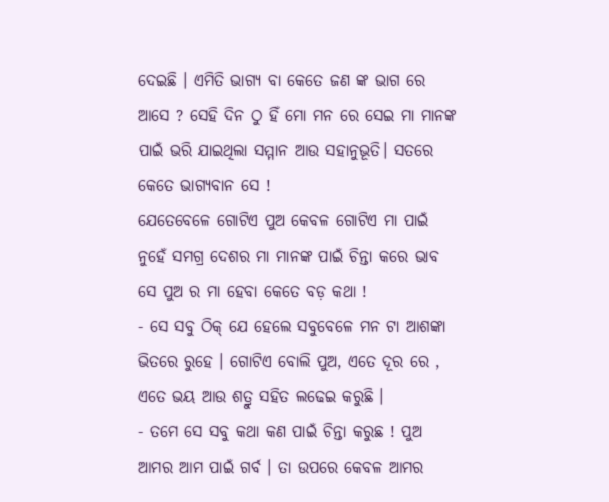ଦେଇଛି । ଏମିତି ଭାଗ୍ୟ ବା କେତେ ଜଣ ଙ୍କ ଭାଗ ରେ ଆସେ ? ସେହି ଦିନ ଠୁ ହିଁ ମୋ ମନ ରେ ସେଇ ମା ମାନଙ୍କ ପାଇଁ ଭରି ଯାଇଥିଲା ସମ୍ମାନ ଆଉ ସହାନୁଭୂତି। ସତରେ କେତେ ଭାଗ୍ୟବାନ ସେ !
ଯେତେବେଳେ ଗୋଟିଏ ପୁଅ କେବଳ ଗୋଟିଏ ମା ପାଇଁ ନୁହେଁ ସମଗ୍ର ଦେଶର ମା ମାନଙ୍କ ପାଇଁ ଚିନ୍ତା କରେ ଭାବ ସେ ପୁଅ ର ମା ହେବା କେତେ ବଡ଼ କଥା !
- ସେ ସବୁ ଠିକ୍ ଯେ ହେଲେ ସବୁବେଳେ ମନ ଟା ଆଶଙ୍କା ଭିତରେ ରୁହେ । ଗୋଟିଏ ବୋଲି ପୁଅ, ଏତେ ଦୂର ରେ , ଏତେ ଭୟ ଆଉ ଶତ୍ରୁ ସହିତ ଲଢେଇ କରୁଛି ।
- ତମେ ସେ ସବୁ କଥା କଣ ପାଇଁ ଚିନ୍ତା କରୁଛ ! ପୁଅ ଆମର ଆମ ପାଇଁ ଗର୍ବ । ତା ଉପରେ କେବଳ ଆମର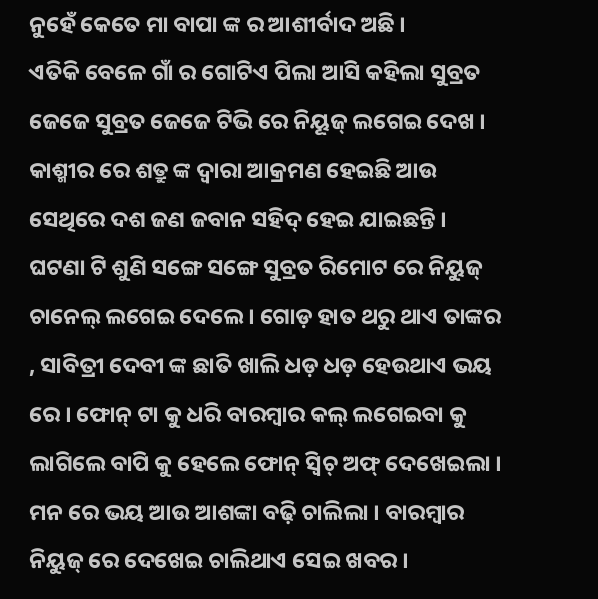ନୁହେଁ କେତେ ମା ବାପା ଙ୍କ ର ଆଶୀର୍ବାଦ ଅଛି ।
ଏତିକି ବେଳେ ଗାଁ ର ଗୋଟିଏ ପିଲା ଆସି କହିଲା ସୁବ୍ରତ ଜେଜେ ସୁବ୍ରତ ଜେଜେ ଟିଭି ରେ ନିୟୂଜ୍ ଲଗେଇ ଦେଖ । କାଶ୍ମୀର ରେ ଶତ୍ରୁ ଙ୍କ ଦ୍ଵାରା ଆକ୍ରମଣ ହେଇଛି ଆଉ ସେଥିରେ ଦଶ ଜଣ ଜବାନ ସହିଦ୍ ହେଇ ଯାଇଛନ୍ତି ।
ଘଟଣା ଟି ଶୁଣି ସଙ୍ଗେ ସଙ୍ଗେ ସୁବ୍ରତ ରିମୋଟ ରେ ନିୟୁଜ୍ ଚାନେଲ୍ ଲଗେଇ ଦେଲେ । ଗୋଡ଼ ହାତ ଥରୁ ଥାଏ ତାଙ୍କର , ସାବିତ୍ରୀ ଦେବୀ ଙ୍କ ଛାତି ଖାଲି ଧଡ଼ ଧଡ଼ ହେଉଥାଏ ଭୟ ରେ । ଫୋନ୍ ଟା କୁ ଧରି ବାରମ୍ବାର କଲ୍ ଲଗେଇବା କୁ ଲାଗିଲେ ବାପି କୁ ହେଲେ ଫୋନ୍ ସ୍ୱିଚ୍ ଅଫ୍ ଦେଖେଇଲା ।
ମନ ରେ ଭୟ ଆଉ ଆଶଙ୍କା ବଢ଼ି ଚାଲିଲା । ବାରମ୍ବାର ନିୟୁଜ୍ ରେ ଦେଖେଇ ଚାଲିଥାଏ ସେଇ ଖବର ।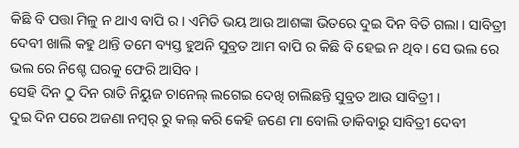କିଛି ବି ପତ୍ତା ମିଳୁ ନ ଥାଏ ବାପି ର । ଏମିତି ଭୟ ଆଉ ଆଶଙ୍କା ଭିତରେ ଦୁଇ ଦିନ ବିତି ଗଲା । ସାବିତ୍ରୀ ଦେବୀ ଖାଲି କହୁ ଥାନ୍ତି ତମେ ବ୍ୟସ୍ତ ହୁଅନି ସୁବ୍ରତ ଆମ ବାପି ର କିଛି ବି ହେଇ ନ ଥିବ । ସେ ଭଲ ରେ ଭଲ ରେ ନିଶ୍ଚେ ଘରକୁ ଫେରି ଆସିବ ।
ସେହି ଦିନ ଠୁ ଦିନ ରାତି ନିୟୁଜ ଚାନେଲ୍ ଲଗେଇ ଦେଖି ଚାଲିଛନ୍ତି ସୁବ୍ରତ ଆଉ ସାବିତ୍ରୀ ।
ଦୁଇ ଦିନ ପରେ ଅଜଣା ନମ୍ୱର୍ ରୁ କଲ୍ କରି କେହି ଜଣେ ମା ବୋଲି ଡାକିବାରୁ ସାବିତ୍ରୀ ଦେବୀ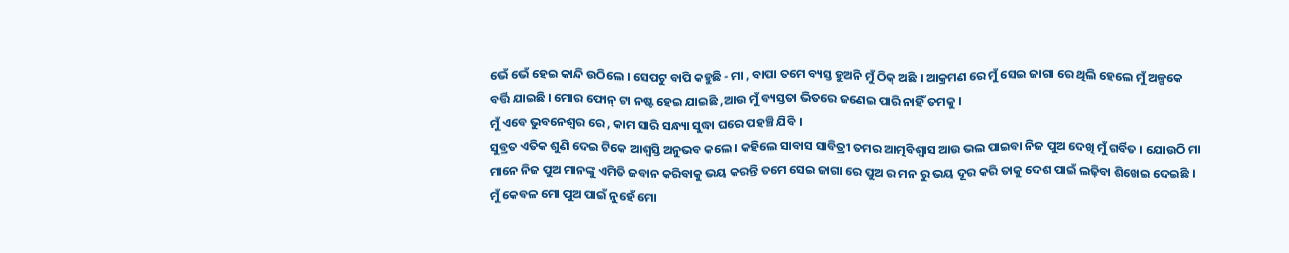ଭେଁ ଭେଁ ହେଇ କାନ୍ଦି ଉଠିଲେ । ସେପଟୁ ବାପି କହୁଛି - ମା , ବାପା ତମେ ବ୍ୟସ୍ତ ହୁଅନି ମୁଁ ଠିକ୍ ଅଛି । ଆକ୍ରମଣ ରେ ମୁଁ ସେଇ ଜାଗା ରେ ଥିଲି ହେଲେ ମୁଁ ଅଳ୍ପକେ ବର୍ତ୍ତି ଯାଇଛି । ମୋର ଫୋନ୍ ଟା ନଷ୍ଟ ହେଇ ଯାଇଛି ,ଆଉ ମୁଁ ବ୍ୟସ୍ତତା ଭିତରେ ଜଣେଇ ପାରି ନାହିଁ ତମକୁ ।
ମୁଁ ଏବେ ଭୁବନେଶ୍ୱର ରେ , କାମ ସାରି ସନ୍ଧ୍ୟା ସୁଦ୍ଧା ଘରେ ପହଞ୍ଚି ଯିବି ।
ସୁବ୍ରତ ଏତିକ ଶୁଣି ଦେଇ ଟିକେ ଆଶ୍ୱସ୍ତି ଅନୁଭବ କଲେ । କହିଲେ ସାବାସ ସାବିତ୍ରୀ ତମର ଆତ୍ମବିଶ୍ବାସ ଆଉ ଭଲ ପାଇବା ନିଜ ପୁଅ ଦେଖି ମୁଁ ଗର୍ବିତ । ଯୋଉଠି ମା ମାନେ ନିଜ ପୁଅ ମାନଙ୍କୁ ଏମିତି ଜବାନ କରିବାକୁ ଭୟ କରନ୍ତି ତମେ ସେଇ ଜାଗା ରେ ପୁଅ ର ମନ ରୁ ଭୟ ଦୂର କରି ତାକୁ ଦେଶ ପାଇଁ ଲଢ଼ିବା ଶିଖେଇ ଦେଇଛି ।
ମୁଁ କେବଳ ମୋ ପୁଅ ପାଇଁ ନୁହେଁ ମୋ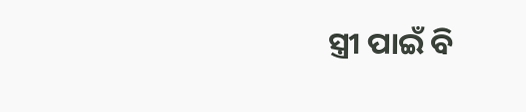ସ୍ତ୍ରୀ ପାଇଁ ବି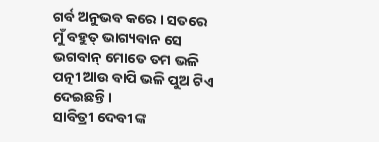ଗର୍ବ ଅନୁଭବ କରେ । ସତରେ ମୁଁ ବହୁତ୍ ଭାଗ୍ୟବାନ ସେ ଭଗବାନ୍ ମୋତେ ତମ ଭଳି ପତ୍ନୀ ଆଉ ବାପି ଭଳି ପୁଅ ଟିଏ ଦେଇଛନ୍ତି ।
ସାବିତ୍ରୀ ଦେବୀ ଙ୍କ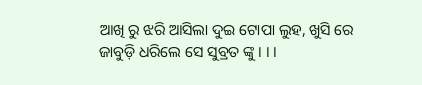ଆଖି ରୁ ଝରି ଆସିଲା ଦୁଇ ଟୋପା ଲୁହ, ଖୁସି ରେ ଜାବୁଡ଼ି ଧରିଲେ ସେ ସୁବ୍ରତ ଙ୍କୁ । । ।